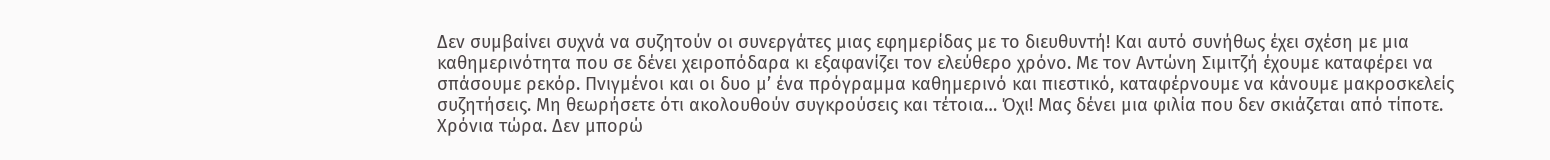Δεν συμβαίνει συχνά να συζητούν οι συνεργάτες μιας εφημερίδας με το διευθυντή! Και αυτό συνήθως έχει σχέση με μια καθημερινότητα που σε δένει χειροπόδαρα κι εξαφανίζει τον ελεύθερο χρόνο. Με τον Αντώνη Σιμιτζή έχουμε καταφέρει να σπάσουμε ρεκόρ. Πνιγμένοι και οι δυο μ’ ένα πρόγραμμα καθημερινό και πιεστικό, καταφέρνουμε να κάνουμε μακροσκελείς συζητήσεις. Μη θεωρήσετε ότι ακολουθούν συγκρούσεις και τέτοια… Όχι! Μας δένει μια φιλία που δεν σκιάζεται από τίποτε. Χρόνια τώρα. Δεν μπορώ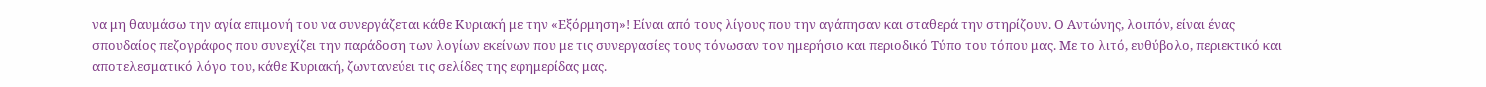να μη θαυμάσω την αγία επιμονή του να συνεργάζεται κάθε Κυριακή με την «Εξόρμηση»! Είναι από τους λίγους που την αγάπησαν και σταθερά την στηρίζουν. Ο Αντώνης, λοιπόν, είναι ένας σπουδαίος πεζογράφος που συνεχίζει την παράδοση των λογίων εκείνων που με τις συνεργασίες τους τόνωσαν τον ημερήσιο και περιοδικό Τύπο του τόπου μας. Με το λιτό, ευθύβολο, περιεκτικό και αποτελεσματικό λόγο του, κάθε Κυριακή, ζωντανεύει τις σελίδες της εφημερίδας μας.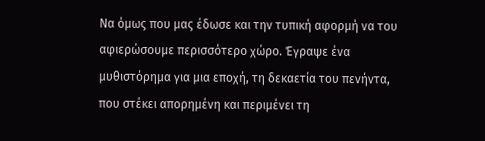Να όμως που μας έδωσε και την τυπική αφορμή να του αφιερώσουμε περισσότερο χώρο. Έγραψε ένα μυθιστόρημα για μια εποχή, τη δεκαετία του πενήντα, που στέκει απορημένη και περιμένει τη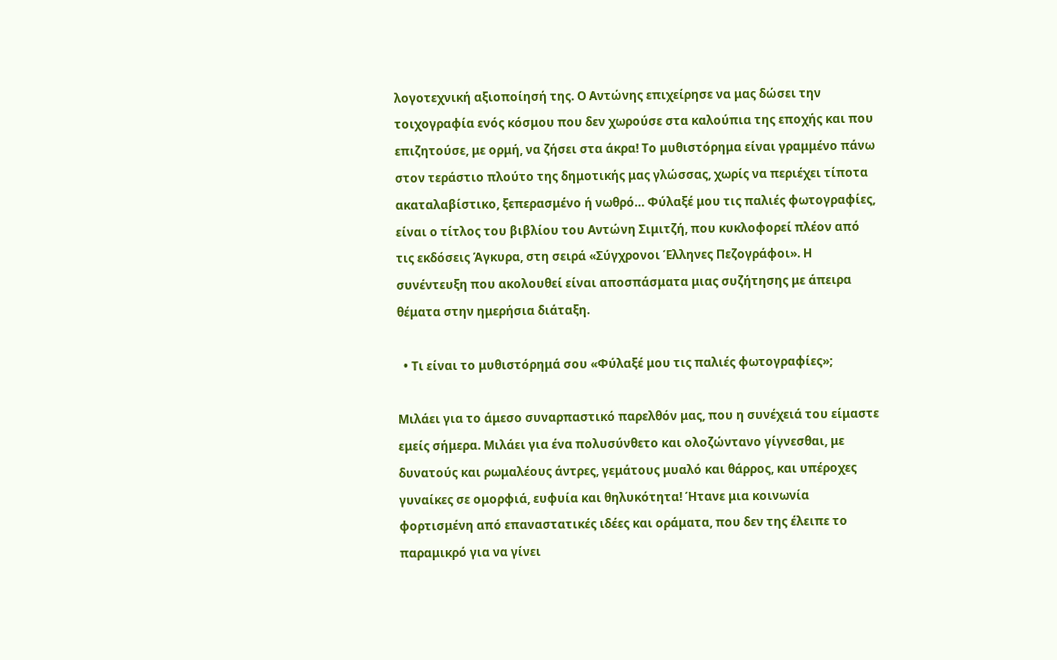λογοτεχνική αξιοποίησή της. Ο Αντώνης επιχείρησε να μας δώσει την τοιχογραφία ενός κόσμου που δεν χωρούσε στα καλούπια της εποχής και που επιζητούσε, με ορμή, να ζήσει στα άκρα! Το μυθιστόρημα είναι γραμμένο πάνω στον τεράστιο πλούτο της δημοτικής μας γλώσσας, χωρίς να περιέχει τίποτα ακαταλαβίστικο, ξεπερασμένο ή νωθρό… Φύλαξέ μου τις παλιές φωτογραφίες, είναι ο τίτλος του βιβλίου του Αντώνη Σιμιτζή, που κυκλοφορεί πλέον από τις εκδόσεις Άγκυρα, στη σειρά «Σύγχρονοι Έλληνες Πεζογράφοι». Η συνέντευξη που ακολουθεί είναι αποσπάσματα μιας συζήτησης με άπειρα θέματα στην ημερήσια διάταξη.

  • Τι είναι το μυθιστόρημά σου «Φύλαξέ μου τις παλιές φωτογραφίες»;

Μιλάει για το άμεσο συναρπαστικό παρελθόν μας, που η συνέχειά του είμαστε εμείς σήμερα. Μιλάει για ένα πολυσύνθετο και ολοζώντανο γίγνεσθαι, με δυνατούς και ρωμαλέους άντρες, γεμάτους μυαλό και θάρρος, και υπέροχες γυναίκες σε ομορφιά, ευφυία και θηλυκότητα! Ήτανε μια κοινωνία φορτισμένη από επαναστατικές ιδέες και οράματα, που δεν της έλειπε το παραμικρό για να γίνει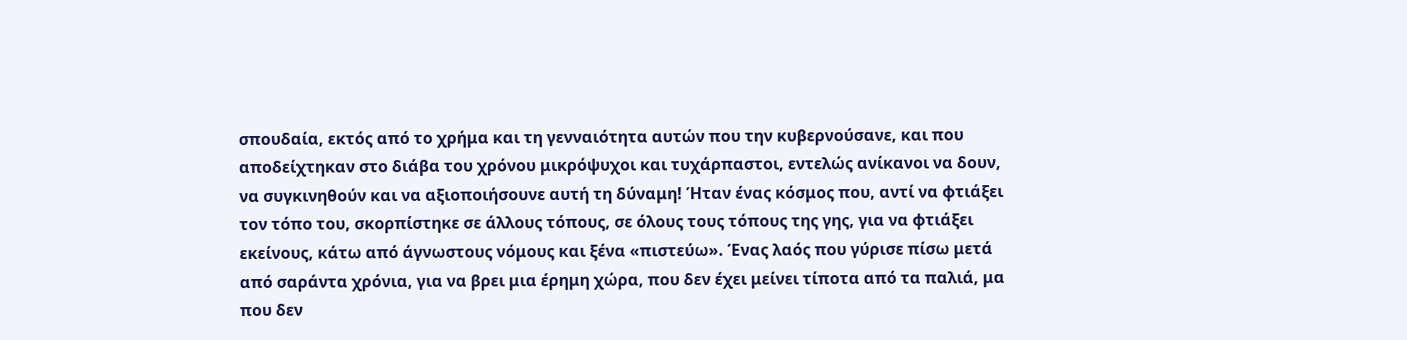σπουδαία, εκτός από το χρήμα και τη γενναιότητα αυτών που την κυβερνούσανε, και που αποδείχτηκαν στο διάβα του χρόνου μικρόψυχοι και τυχάρπαστοι, εντελώς ανίκανοι να δουν, να συγκινηθούν και να αξιοποιήσουνε αυτή τη δύναμη! Ήταν ένας κόσμος που, αντί να φτιάξει τον τόπο του, σκορπίστηκε σε άλλους τόπους, σε όλους τους τόπους της γης, για να φτιάξει εκείνους, κάτω από άγνωστους νόμους και ξένα «πιστεύω». Ένας λαός που γύρισε πίσω μετά από σαράντα χρόνια, για να βρει μια έρημη χώρα, που δεν έχει μείνει τίποτα από τα παλιά, μα που δεν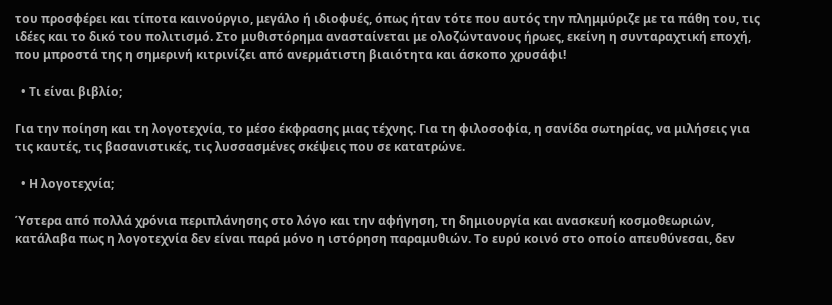του προσφέρει και τίποτα καινούργιο, μεγάλο ή ιδιοφυές, όπως ήταν τότε που αυτός την πλημμύριζε με τα πάθη του, τις ιδέες και το δικό του πολιτισμό. Στο μυθιστόρημα ανασταίνεται με ολοζώντανους ήρωες, εκείνη η συνταραχτική εποχή, που μπροστά της η σημερινή κιτρινίζει από ανερμάτιστη βιαιότητα και άσκοπο χρυσάφι!

  • Τι είναι βιβλίο;

Για την ποίηση και τη λογοτεχνία, το μέσο έκφρασης μιας τέχνης. Για τη φιλοσοφία, η σανίδα σωτηρίας, να μιλήσεις για τις καυτές, τις βασανιστικές, τις λυσσασμένες σκέψεις που σε κατατρώνε.

  • Η λογοτεχνία;

Ύστερα από πολλά χρόνια περιπλάνησης στο λόγο και την αφήγηση, τη δημιουργία και ανασκευή κοσμοθεωριών, κατάλαβα πως η λογοτεχνία δεν είναι παρά μόνο η ιστόρηση παραμυθιών. Το ευρύ κοινό στο οποίο απευθύνεσαι, δεν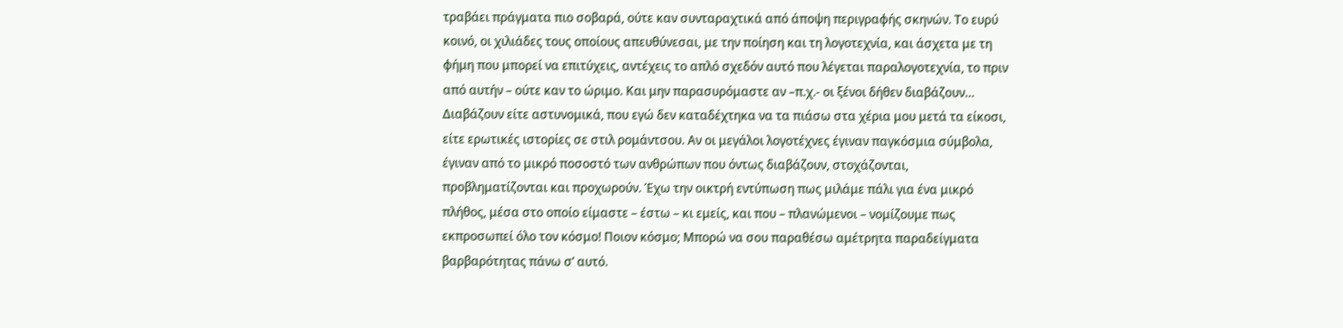τραβάει πράγματα πιο σοβαρά, ούτε καν συνταραχτικά από άποψη περιγραφής σκηνών. Το ευρύ κοινό, οι χιλιάδες τους οποίους απευθύνεσαι, με την ποίηση και τη λογοτεχνία, και άσχετα με τη φήμη που μπορεί να επιτύχεις, αντέχεις το απλό σχεδόν αυτό που λέγεται παραλογοτεχνία, το πριν από αυτήν – ούτε καν το ώριμο. Και μην παρασυρόμαστε αν –π.χ.- οι ξένοι δήθεν διαβάζουν… Διαβάζουν είτε αστυνομικά, που εγώ δεν καταδέχτηκα να τα πιάσω στα χέρια μου μετά τα είκοσι, είτε ερωτικές ιστορίες σε στιλ ρομάντσου. Αν οι μεγάλοι λογοτέχνες έγιναν παγκόσμια σύμβολα, έγιναν από το μικρό ποσοστό των ανθρώπων που όντως διαβάζουν, στοχάζονται, προβληματίζονται και προχωρούν. Έχω την οικτρή εντύπωση πως μιλάμε πάλι για ένα μικρό πλήθος, μέσα στο οποίο είμαστε – έστω – κι εμείς, και που – πλανώμενοι – νομίζουμε πως εκπροσωπεί όλο τον κόσμο! Ποιον κόσμο; Μπορώ να σου παραθέσω αμέτρητα παραδείγματα βαρβαρότητας πάνω σ’ αυτό.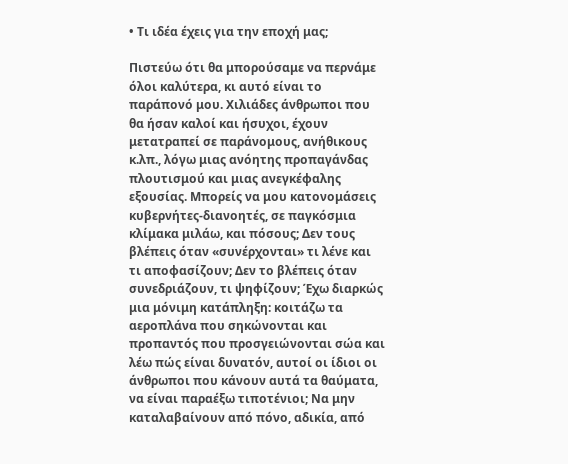• Τι ιδέα έχεις για την εποχή μας;

Πιστεύω ότι θα μπορούσαμε να περνάμε όλοι καλύτερα, κι αυτό είναι το παράπονό μου. Χιλιάδες άνθρωποι που θα ήσαν καλοί και ήσυχοι, έχουν μετατραπεί σε παράνομους, ανήθικους κ.λπ., λόγω μιας ανόητης προπαγάνδας πλουτισμού και μιας ανεγκέφαλης εξουσίας. Μπορείς να μου κατονομάσεις κυβερνήτες-διανοητές, σε παγκόσμια κλίμακα μιλάω, και πόσους; Δεν τους βλέπεις όταν «συνέρχονται» τι λένε και τι αποφασίζουν; Δεν το βλέπεις όταν συνεδριάζουν, τι ψηφίζουν; Έχω διαρκώς μια μόνιμη κατάπληξη: κοιτάζω τα αεροπλάνα που σηκώνονται και προπαντός που προσγειώνονται σώα και λέω πώς είναι δυνατόν, αυτοί οι ίδιοι οι άνθρωποι που κάνουν αυτά τα θαύματα, να είναι παραέξω τιποτένιοι; Να μην καταλαβαίνουν από πόνο, αδικία, από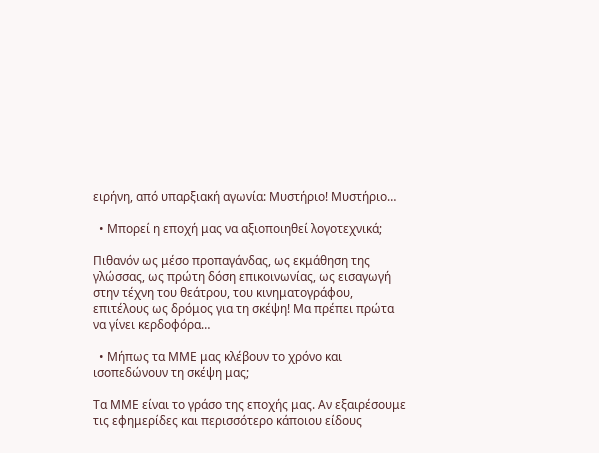ειρήνη, από υπαρξιακή αγωνία: Μυστήριο! Μυστήριο…

  • Μπορεί η εποχή μας να αξιοποιηθεί λογοτεχνικά;

Πιθανόν ως μέσο προπαγάνδας, ως εκμάθηση της γλώσσας, ως πρώτη δόση επικοινωνίας, ως εισαγωγή στην τέχνη του θεάτρου, του κινηματογράφου, επιτέλους ως δρόμος για τη σκέψη! Μα πρέπει πρώτα να γίνει κερδοφόρα…

  • Μήπως τα ΜΜΕ μας κλέβουν το χρόνο και ισοπεδώνουν τη σκέψη μας;

Τα ΜΜΕ είναι το γράσο της εποχής μας. Αν εξαιρέσουμε τις εφημερίδες και περισσότερο κάποιου είδους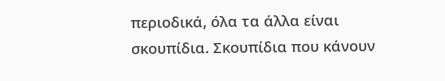περιοδικά, όλα τα άλλα είναι σκουπίδια. Σκουπίδια που κάνουν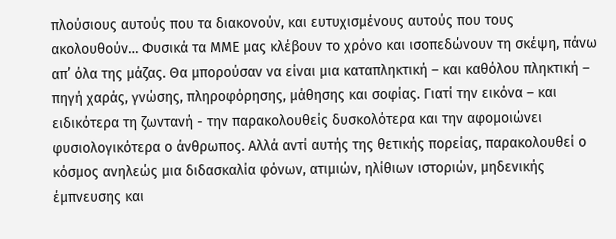πλούσιους αυτούς που τα διακονούν, και ευτυχισμένους αυτούς που τους ακολουθούν… Φυσικά τα ΜΜΕ μας κλέβουν το χρόνο και ισοπεδώνουν τη σκέψη, πάνω απ’ όλα της μάζας. Θα μπορούσαν να είναι μια καταπληκτική – και καθόλου πληκτική – πηγή χαράς, γνώσης, πληροφόρησης, μάθησης και σοφίας. Γιατί την εικόνα – και ειδικότερα τη ζωντανή - την παρακολουθείς δυσκολότερα και την αφομοιώνει φυσιολογικότερα ο άνθρωπος. Αλλά αντί αυτής της θετικής πορείας, παρακολουθεί ο κόσμος ανηλεώς μια διδασκαλία φόνων, ατιμιών, ηλίθιων ιστοριών, μηδενικής έμπνευσης και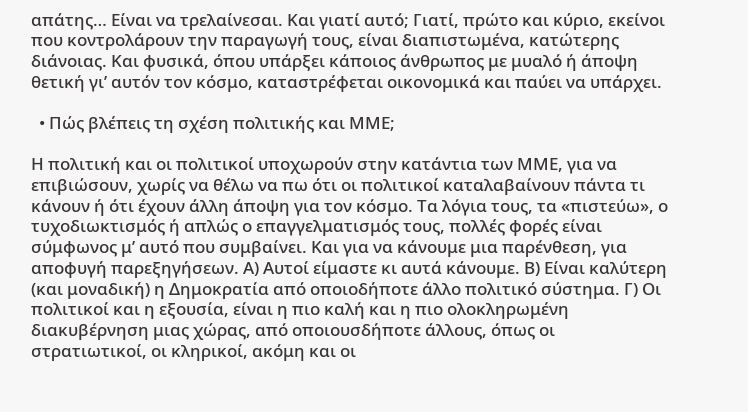απάτης… Είναι να τρελαίνεσαι. Και γιατί αυτό; Γιατί, πρώτο και κύριο, εκείνοι που κοντρολάρουν την παραγωγή τους, είναι διαπιστωμένα, κατώτερης διάνοιας. Και φυσικά, όπου υπάρξει κάποιος άνθρωπος με μυαλό ή άποψη θετική γι’ αυτόν τον κόσμο, καταστρέφεται οικονομικά και παύει να υπάρχει.

  • Πώς βλέπεις τη σχέση πολιτικής και ΜΜΕ;

Η πολιτική και οι πολιτικοί υποχωρούν στην κατάντια των ΜΜΕ, για να επιβιώσουν, χωρίς να θέλω να πω ότι οι πολιτικοί καταλαβαίνουν πάντα τι κάνουν ή ότι έχουν άλλη άποψη για τον κόσμο. Τα λόγια τους, τα «πιστεύω», ο τυχοδιωκτισμός ή απλώς ο επαγγελματισμός τους, πολλές φορές είναι σύμφωνος μ’ αυτό που συμβαίνει. Και για να κάνουμε μια παρένθεση, για αποφυγή παρεξηγήσεων. Α) Αυτοί είμαστε κι αυτά κάνουμε. Β) Είναι καλύτερη (και μοναδική) η Δημοκρατία από οποιοδήποτε άλλο πολιτικό σύστημα. Γ) Οι πολιτικοί και η εξουσία, είναι η πιο καλή και η πιο ολοκληρωμένη διακυβέρνηση μιας χώρας, από οποιουσδήποτε άλλους, όπως οι στρατιωτικοί, οι κληρικοί, ακόμη και οι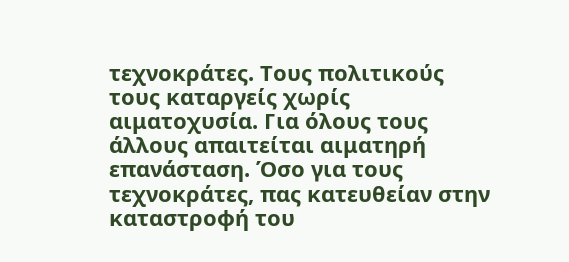τεχνοκράτες. Τους πολιτικούς τους καταργείς χωρίς αιματοχυσία. Για όλους τους άλλους απαιτείται αιματηρή επανάσταση. Όσο για τους τεχνοκράτες, πας κατευθείαν στην καταστροφή του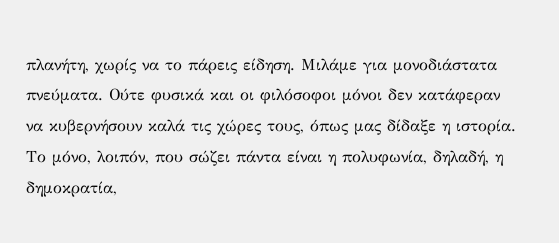πλανήτη, χωρίς να το πάρεις είδηση. Μιλάμε για μονοδιάστατα πνεύματα. Ούτε φυσικά και οι φιλόσοφοι μόνοι δεν κατάφεραν να κυβερνήσουν καλά τις χώρες τους, όπως μας δίδαξε η ιστορία. Το μόνο, λοιπόν, που σώζει πάντα είναι η πολυφωνία, δηλαδή, η δημοκρατία,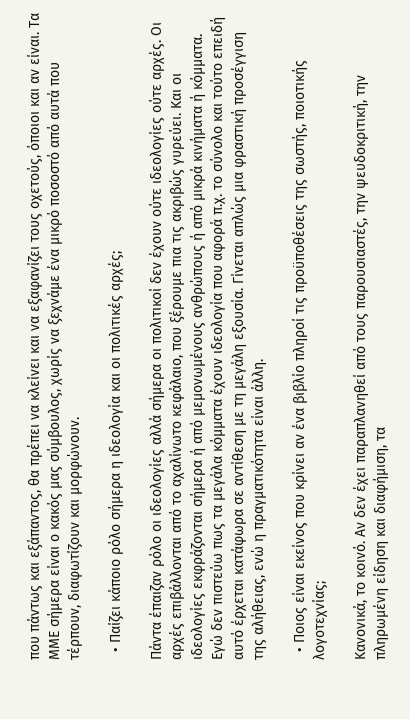που πάντως και εξάπαντος, θα πρέπει να κλείνει και να εξαφανίζει τους οχετούς, όποιοι και αν είναι. Τα ΜΜΕ σήμερα είναι ο κακός μας σύμβουλος, χωρίς να ξεχνάμε ένα μικρό ποσοστό από αυτά που τέρπουν, διαφωτίζουν και μορφώνουν.

  • Παίζει κάποιο ρόλο σήμερα η ιδεολογία και οι πολιτικές αρχές;

Πάντα έπαιζαν ρόλο οι ιδεολογίες αλλά σήμερα οι πολιτικοί δεν έχουν ούτε ιδεολογίες ούτε αρχές. Οι αρχές επιβάλλονται από το αχαλίνωτο κεφάλαιο, που ξέρουμε πια τις ακριβώς γυρεύει. Και οι ιδεολογίες εκφράζονται σήμερα ή από μεμονωμένους ανθρώπους ή από μικρά κινήματα ή κόμματα. Εγώ δεν πιστεύω πως τα μεγάλα κόμματα έχουν ιδεολογία που αφορά π.χ. το σύνολο και τούτο επειδή αυτό έρχεται κατάφωρα σε αντίθεση με τη μεγάλη εξουσία. Γίνεται απλώς μια φραστική προσέγγιση της αλήθειας, ενώ η πραγματικότητα είναι άλλη.

  • Ποιος είναι εκείνος που κρίνει αν ένα βιβλίο πληροί τις προϋποθέσεις της σωστής, ποιοτικής λογοτεχνίας;

Κανονικά, το κοινό. Αν δεν έχει παραπλανηθεί από τους παρουσιαστές, την ψευδοκριτική, την πληρωμένη είδηση και διαφήμιση, τα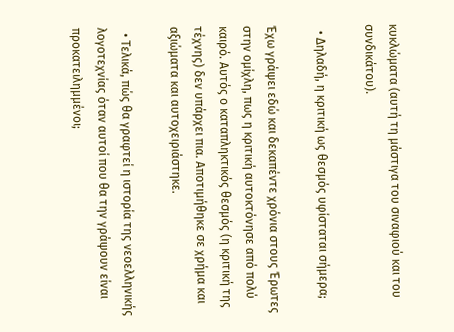κυκλώματα (αυτή τη μάστιγα του σιναφιού και του συνδικάτου).

  • Δηλαδή, η κριτική ως θεσμός υφίσταται σήμερα;

Έχω γράψει εδώ και δεκαπέντε χρόνια στους Έρωτες στην ομίχλη, πως η κριτική αυτοκτόνησε από πολύ καιρό. Αυτός ο καταπληκτικός θεσμός (η κριτική της τέχνης) δεν υπάρχει πια. Αποτιμήθηκε σε χρήμα και αξιώματα και αυτοχειριάστηκε.

  • Τελικά, πώς θα γραφτεί η ιστορία της νεοελληνικής λογοτεχνίας όταν αυτοί που θα την γράψουν είναι προκατειλημμένοι;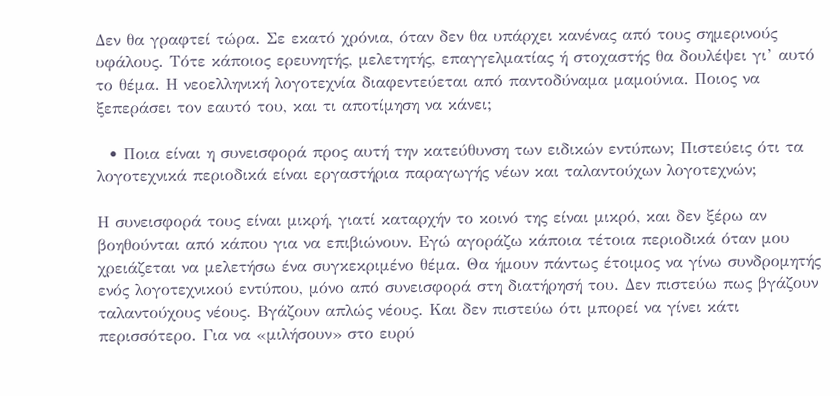Δεν θα γραφτεί τώρα. Σε εκατό χρόνια, όταν δεν θα υπάρχει κανένας από τους σημερινούς υφάλους. Τότε κάποιος ερευνητής, μελετητής, επαγγελματίας ή στοχαστής θα δουλέψει γι’ αυτό το θέμα. Η νεοελληνική λογοτεχνία διαφεντεύεται από παντοδύναμα μαμούνια. Ποιος να ξεπεράσει τον εαυτό του, και τι αποτίμηση να κάνει;

  • Ποια είναι η συνεισφορά προς αυτή την κατεύθυνση των ειδικών εντύπων; Πιστεύεις ότι τα λογοτεχνικά περιοδικά είναι εργαστήρια παραγωγής νέων και ταλαντούχων λογοτεχνών;

Η συνεισφορά τους είναι μικρή, γιατί καταρχήν το κοινό της είναι μικρό, και δεν ξέρω αν βοηθούνται από κάπου για να επιβιώνουν. Εγώ αγοράζω κάποια τέτοια περιοδικά όταν μου χρειάζεται να μελετήσω ένα συγκεκριμένο θέμα. Θα ήμουν πάντως έτοιμος να γίνω συνδρομητής ενός λογοτεχνικού εντύπου, μόνο από συνεισφορά στη διατήρησή του. Δεν πιστεύω πως βγάζουν ταλαντούχους νέους. Βγάζουν απλώς νέους. Και δεν πιστεύω ότι μπορεί να γίνει κάτι περισσότερο. Για να «μιλήσουν» στο ευρύ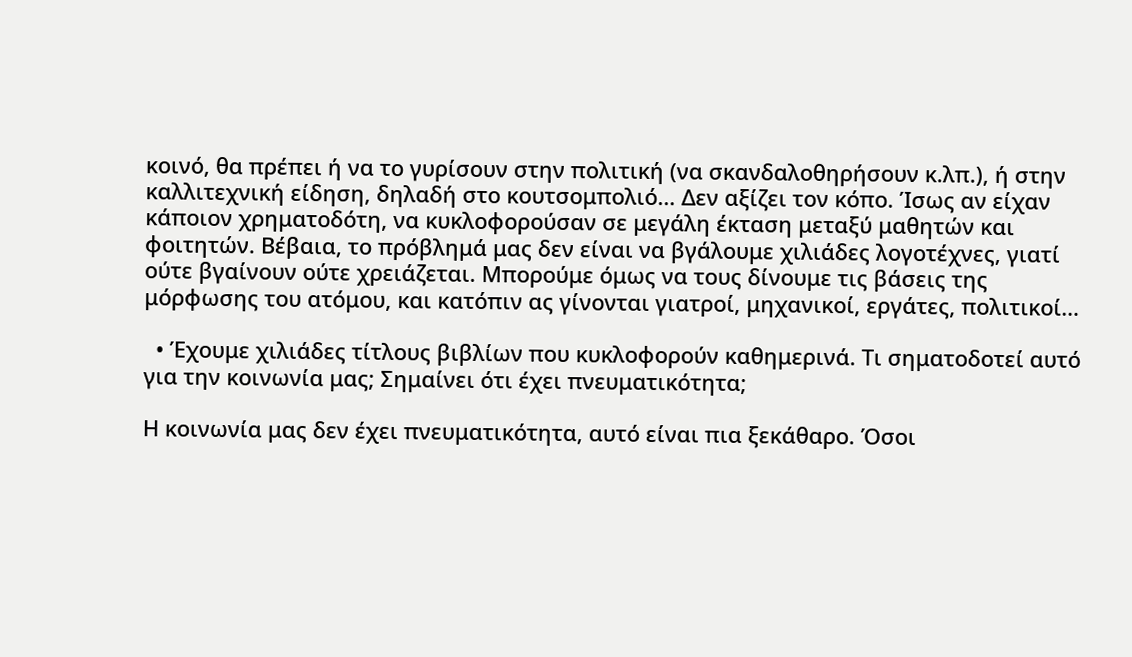κοινό, θα πρέπει ή να το γυρίσουν στην πολιτική (να σκανδαλοθηρήσουν κ.λπ.), ή στην καλλιτεχνική είδηση, δηλαδή στο κουτσομπολιό… Δεν αξίζει τον κόπο. Ίσως αν είχαν κάποιον χρηματοδότη, να κυκλοφορούσαν σε μεγάλη έκταση μεταξύ μαθητών και φοιτητών. Βέβαια, το πρόβλημά μας δεν είναι να βγάλουμε χιλιάδες λογοτέχνες, γιατί ούτε βγαίνουν ούτε χρειάζεται. Μπορούμε όμως να τους δίνουμε τις βάσεις της μόρφωσης του ατόμου, και κατόπιν ας γίνονται γιατροί, μηχανικοί, εργάτες, πολιτικοί…

  • Έχουμε χιλιάδες τίτλους βιβλίων που κυκλοφορούν καθημερινά. Τι σηματοδοτεί αυτό για την κοινωνία μας; Σημαίνει ότι έχει πνευματικότητα;

Η κοινωνία μας δεν έχει πνευματικότητα, αυτό είναι πια ξεκάθαρο. Όσοι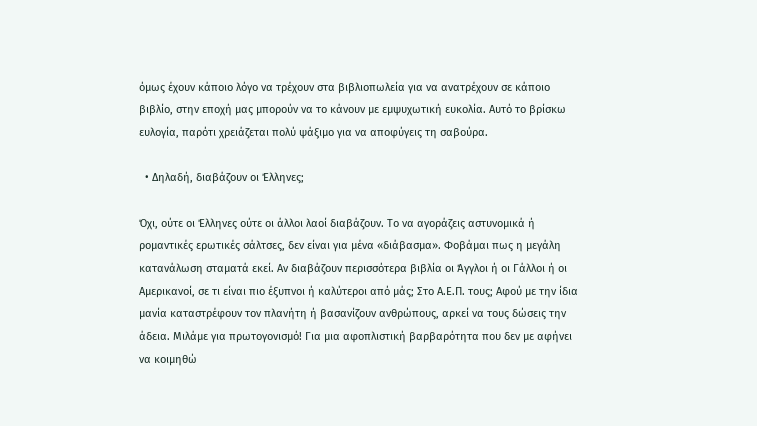όμως έχουν κάποιο λόγο να τρέχουν στα βιβλιοπωλεία για να ανατρέχουν σε κάποιο βιβλίο, στην εποχή μας μπορούν να το κάνουν με εμψυχωτική ευκολία. Αυτό το βρίσκω ευλογία, παρότι χρειάζεται πολύ ψάξιμο για να αποφύγεις τη σαβούρα.

  • Δηλαδή, διαβάζουν οι Έλληνες;

Όχι, ούτε οι Έλληνες ούτε οι άλλοι λαοί διαβάζουν. Το να αγοράζεις αστυνομικά ή ρομαντικές ερωτικές σάλτσες, δεν είναι για μένα «διάβασμα». Φοβάμαι πως η μεγάλη κατανάλωση σταματά εκεί. Αν διαβάζουν περισσότερα βιβλία οι Άγγλοι ή οι Γάλλοι ή οι Αμερικανοί, σε τι είναι πιο έξυπνοι ή καλύτεροι από μάς; Στο Α.Ε.Π. τους; Αφού με την ίδια μανία καταστρέφουν τον πλανήτη ή βασανίζουν ανθρώπους, αρκεί να τους δώσεις την άδεια. Μιλάμε για πρωτογονισμό! Για μια αφοπλιστική βαρβαρότητα που δεν με αφήνει να κοιμηθώ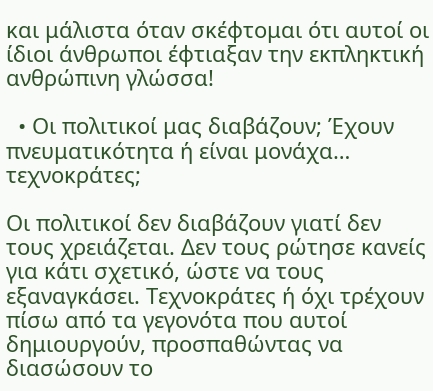και μάλιστα όταν σκέφτομαι ότι αυτοί οι ίδιοι άνθρωποι έφτιαξαν την εκπληκτική ανθρώπινη γλώσσα!

  • Οι πολιτικοί μας διαβάζουν; Έχουν πνευματικότητα ή είναι μονάχα… τεχνοκράτες;

Οι πολιτικοί δεν διαβάζουν γιατί δεν τους χρειάζεται. Δεν τους ρώτησε κανείς για κάτι σχετικό, ώστε να τους εξαναγκάσει. Τεχνοκράτες ή όχι τρέχουν πίσω από τα γεγονότα που αυτοί δημιουργούν, προσπαθώντας να διασώσουν το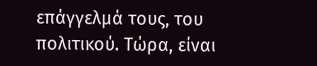επάγγελμά τους, του πολιτικού. Τώρα, είναι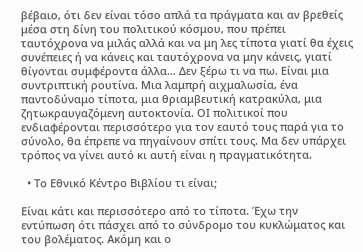βέβαιο, ότι δεν είναι τόσο απλά τα πράγματα και αν βρεθείς μέσα στη δίνη του πολιτικού κόσμου, που πρέπει ταυτόχρονα να μιλάς αλλά και να μη λες τίποτα γιατί θα έχεις συνέπειες ή να κάνεις και ταυτόχρονα να μην κάνεις, γιατί θίγονται συμφέροντα άλλα… Δεν ξέρω τι να πω. Είναι μια συντριπτική ρουτίνα. Μια λαμπρή αιχμαλωσία, ένα παντοδύναμο τίποτα, μια θριαμβευτική κατρακύλα, μια ζητωκραυγαζόμενη αυτοκτονία. ΟΙ πολιτικοί που ενδιαφέρονται περισσότερο για τον εαυτό τους παρά για το σύνολο, θα έπρεπε να πηγαίνουν σπίτι τους. Μα δεν υπάρχει τρόπος να γίνει αυτό κι αυτή είναι η πραγματικότητα.

  • Το Εθνικό Κέντρο Βιβλίου τι είναι;

Είναι κάτι και περισσότερο από το τίποτα. Έχω την εντύπωση ότι πάσχει από το σύνδρομο του κυκλώματος και του βολέματος. Ακόμη και ο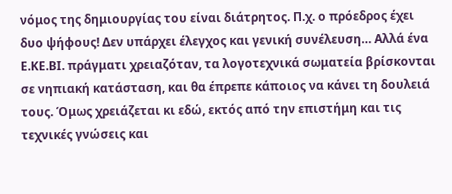νόμος της δημιουργίας του είναι διάτρητος. Π.χ. ο πρόεδρος έχει δυο ψήφους! Δεν υπάρχει έλεγχος και γενική συνέλευση… Αλλά ένα Ε.ΚΕ.ΒΙ. πράγματι χρειαζόταν, τα λογοτεχνικά σωματεία βρίσκονται σε νηπιακή κατάσταση, και θα έπρεπε κάποιος να κάνει τη δουλειά τους. Όμως χρειάζεται κι εδώ, εκτός από την επιστήμη και τις τεχνικές γνώσεις και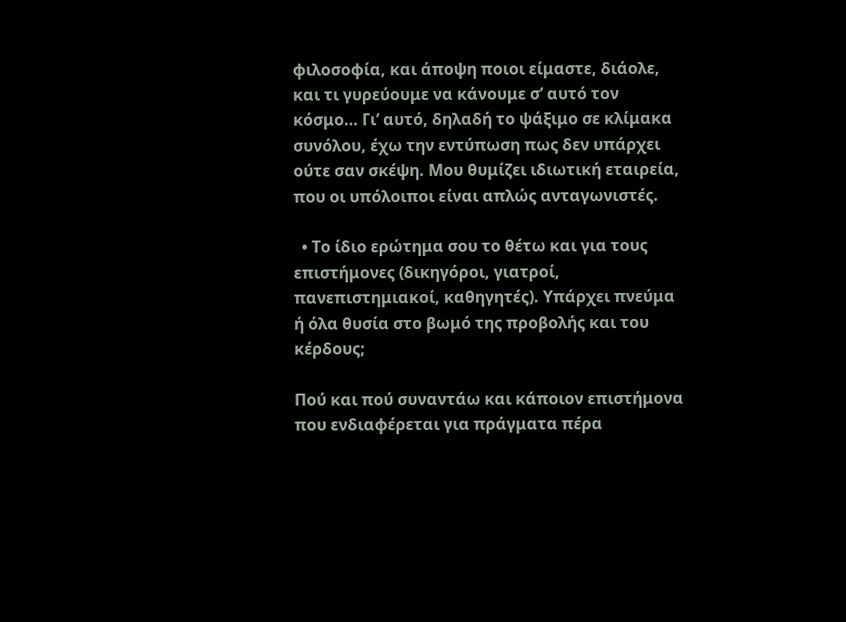φιλοσοφία, και άποψη ποιοι είμαστε, διάολε, και τι γυρεύουμε να κάνουμε σ’ αυτό τον κόσμο… Γι’ αυτό, δηλαδή το ψάξιμο σε κλίμακα συνόλου, έχω την εντύπωση πως δεν υπάρχει ούτε σαν σκέψη. Μου θυμίζει ιδιωτική εταιρεία, που οι υπόλοιποι είναι απλώς ανταγωνιστές.

  • Το ίδιο ερώτημα σου το θέτω και για τους επιστήμονες (δικηγόροι, γιατροί, πανεπιστημιακοί, καθηγητές). Υπάρχει πνεύμα ή όλα θυσία στο βωμό της προβολής και του κέρδους;

Πού και πού συναντάω και κάποιον επιστήμονα που ενδιαφέρεται για πράγματα πέρα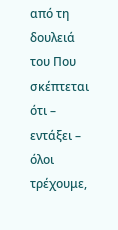από τη δουλειά του Που σκέπτεται ότι – εντάξει – όλοι τρέχουμε,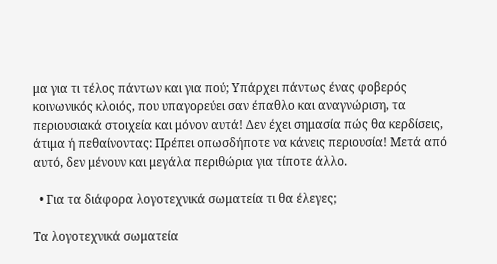μα για τι τέλος πάντων και για πού; Υπάρχει πάντως ένας φοβερός κοινωνικός κλοιός, που υπαγορεύει σαν έπαθλο και αναγνώριση, τα περιουσιακά στοιχεία και μόνον αυτά! Δεν έχει σημασία πώς θα κερδίσεις, άτιμα ή πεθαίνοντας: Πρέπει οπωσδήποτε να κάνεις περιουσία! Μετά από αυτό, δεν μένουν και μεγάλα περιθώρια για τίποτε άλλο.

  • Για τα διάφορα λογοτεχνικά σωματεία τι θα έλεγες;

Τα λογοτεχνικά σωματεία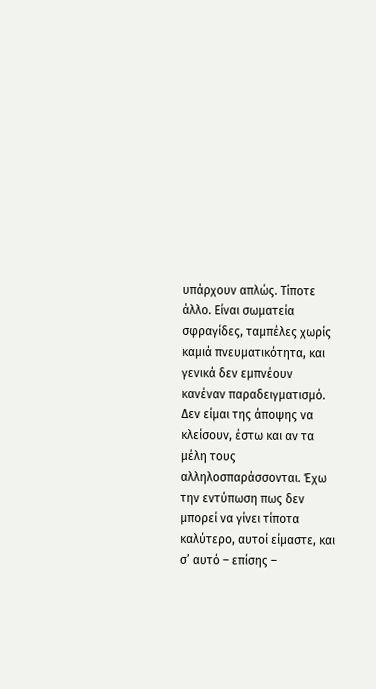υπάρχουν απλώς. Τίποτε άλλο. Είναι σωματεία σφραγίδες, ταμπέλες χωρίς καμιά πνευματικότητα, και γενικά δεν εμπνέουν κανέναν παραδειγματισμό. Δεν είμαι της άποψης να κλείσουν, έστω και αν τα μέλη τους αλληλοσπαράσσονται. Έχω την εντύπωση πως δεν μπορεί να γίνει τίποτα καλύτερο, αυτοί είμαστε, και σ’ αυτό – επίσης –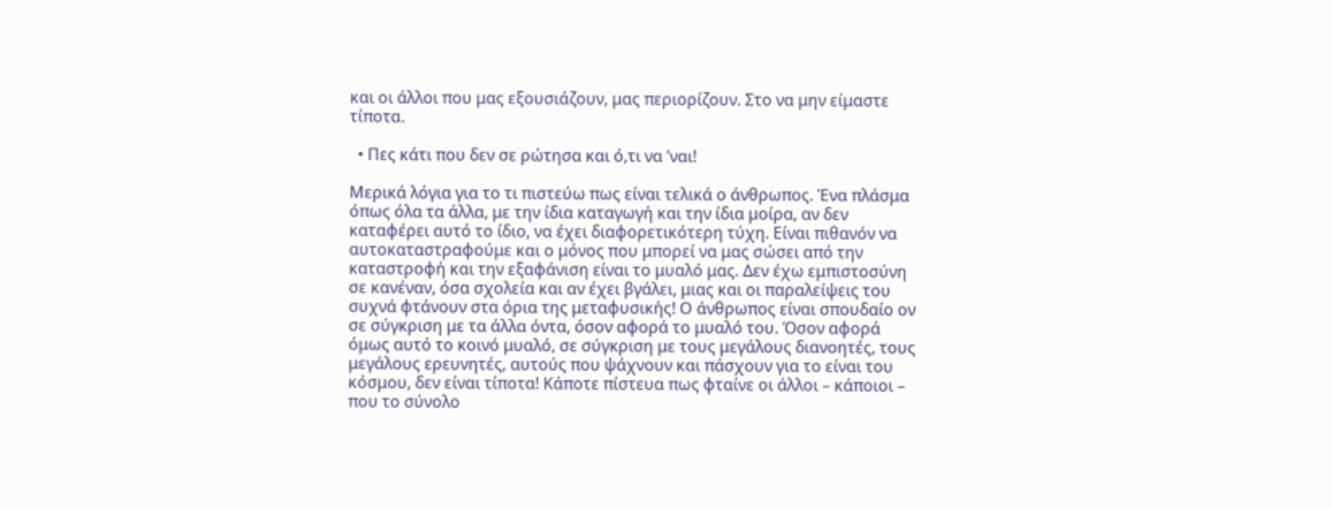και οι άλλοι που μας εξουσιάζουν, μας περιορίζουν. Στο να μην είμαστε τίποτα.

  • Πες κάτι που δεν σε ρώτησα και ό,τι να ’ναι!

Μερικά λόγια για το τι πιστεύω πως είναι τελικά ο άνθρωπος. Ένα πλάσμα όπως όλα τα άλλα, με την ίδια καταγωγή και την ίδια μοίρα, αν δεν καταφέρει αυτό το ίδιο, να έχει διαφορετικότερη τύχη. Είναι πιθανόν να αυτοκαταστραφούμε και ο μόνος που μπορεί να μας σώσει από την καταστροφή και την εξαφάνιση είναι το μυαλό μας. Δεν έχω εμπιστοσύνη σε κανέναν, όσα σχολεία και αν έχει βγάλει, μιας και οι παραλείψεις του συχνά φτάνουν στα όρια της μεταφυσικής! Ο άνθρωπος είναι σπουδαίο ον σε σύγκριση με τα άλλα όντα, όσον αφορά το μυαλό του. Όσον αφορά όμως αυτό το κοινό μυαλό, σε σύγκριση με τους μεγάλους διανοητές, τους μεγάλους ερευνητές, αυτούς που ψάχνουν και πάσχουν για το είναι του κόσμου, δεν είναι τίποτα! Κάποτε πίστευα πως φταίνε οι άλλοι – κάποιοι – που το σύνολο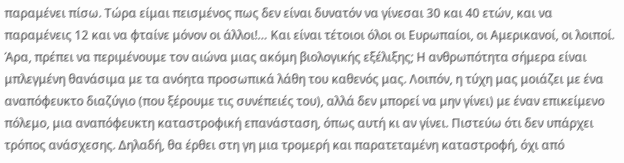παραμένει πίσω. Τώρα είμαι πεισμένος πως δεν είναι δυνατόν να γίνεσαι 30 και 40 ετών, και να παραμένεις 12 και να φταίνε μόνον οι άλλοι!… Και είναι τέτοιοι όλοι οι Ευρωπαίοι, οι Αμερικανοί, οι λοιποί. Άρα, πρέπει να περιμένουμε τον αιώνα μιας ακόμη βιολογικής εξέλιξης; Η ανθρωπότητα σήμερα είναι μπλεγμένη θανάσιμα με τα ανόητα προσωπικά λάθη του καθενός μας. Λοιπόν, η τύχη μας μοιάζει με ένα αναπόφευκτο διαζύγιο (που ξέρουμε τις συνέπειές του), αλλά δεν μπορεί να μην γίνει) με έναν επικείμενο πόλεμο, μια αναπόφευκτη καταστροφική επανάσταση, όπως αυτή κι αν γίνει. Πιστεύω ότι δεν υπάρχει τρόπος ανάσχεσης. Δηλαδή, θα έρθει στη γη μια τρομερή και παρατεταμένη καταστροφή, όχι από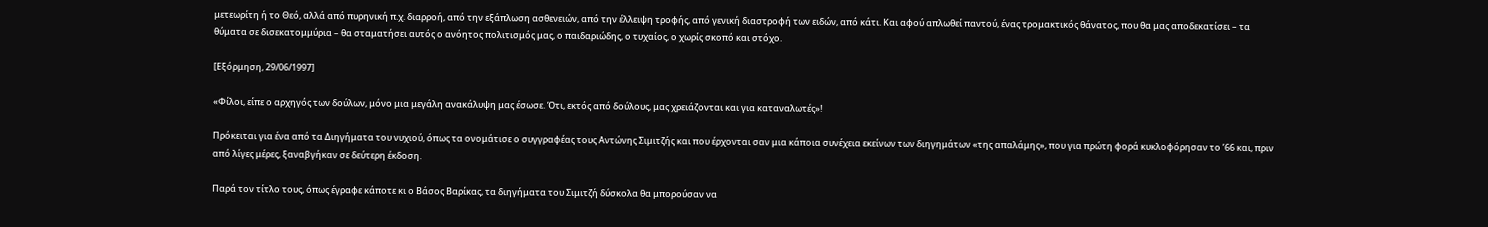μετεωρίτη ή το Θεό, αλλά από πυρηνική π.χ. διαρροή, από την εξάπλωση ασθενειών, από την έλλειψη τροφής, από γενική διαστροφή των ειδών, από κάτι. Και αφού απλωθεί παντού, ένας τρομακτικός θάνατος, που θα μας αποδεκατίσει – τα θύματα σε δισεκατομμύρια – θα σταματήσει αυτός ο ανόητος πολιτισμός μας, ο παιδαριώδης, ο τυχαίος, ο χωρίς σκοπό και στόχο.

[Εξόρμηση, 29/06/1997]

«Φίλοι, είπε ο αρχηγός των δούλων, μόνο μια μεγάλη ανακάλυψη μας έσωσε. Ότι, εκτός από δούλους, μας χρειάζονται και για καταναλωτές»!

Πρόκειται για ένα από τα Διηγήματα του νυχιού, όπως τα ονομάτισε ο συγγραφέας τους Αντώνης Σιμιτζής και που έρχονται σαν μια κάποια συνέχεια εκείνων των διηγημάτων «της απαλάμης», που για πρώτη φορά κυκλοφόρησαν το ’66 και, πριν από λίγες μέρες, ξαναβγήκαν σε δεύτερη έκδοση.

Παρά τον τίτλο τους, όπως έγραφε κάποτε κι ο Βάσος Βαρίκας, τα διηγήματα του Σιμιτζή δύσκολα θα μπορούσαν να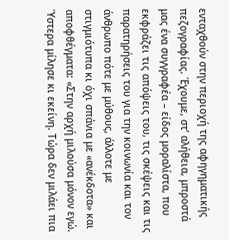ενταχθούν στην περιοχή της αφηγηματικής πεζογραφίας. Έχουμε, στ’ αλήθεια, μπροστά μας ένα συγγραφέα – είδος μοραλίστα, που εκφράζει τις απόψεις του, τις σκέψεις και τις παρατηρήσεις του για την κοινωνία και τον άνθρωπο πότε με μύθους, άλλοτε με στιγμιότυπα κι όχι σπάνια με «ανέκδοτα» και αποφθέγματα: «Στην αρχή μιλούσα μόνον εγώ. Ύστερα μίλησε κι εκείνη. Τώρα δεν μιλάει πια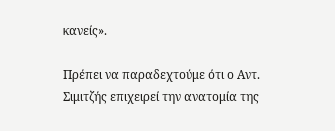κανείς».

Πρέπει να παραδεχτούμε ότι ο Αντ. Σιμιτζής επιχειρεί την ανατομία της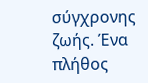σύγχρονης ζωής. Ένα πλήθος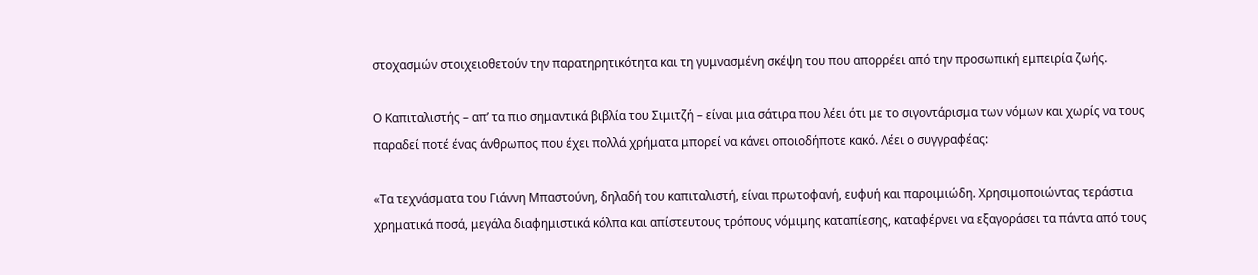στοχασμών στοιχειοθετούν την παρατηρητικότητα και τη γυμνασμένη σκέψη του που απορρέει από την προσωπική εμπειρία ζωής.

Ο Καπιταλιστής – απ’ τα πιο σημαντικά βιβλία του Σιμιτζή – είναι μια σάτιρα που λέει ότι με το σιγοντάρισμα των νόμων και χωρίς να τους παραδεί ποτέ ένας άνθρωπος που έχει πολλά χρήματα μπορεί να κάνει οποιοδήποτε κακό. Λέει ο συγγραφέας:

«Τα τεχνάσματα του Γιάννη Μπαστούνη, δηλαδή του καπιταλιστή, είναι πρωτοφανή, ευφυή και παροιμιώδη. Χρησιμοποιώντας τεράστια χρηματικά ποσά, μεγάλα διαφημιστικά κόλπα και απίστευτους τρόπους νόμιμης καταπίεσης, καταφέρνει να εξαγοράσει τα πάντα από τους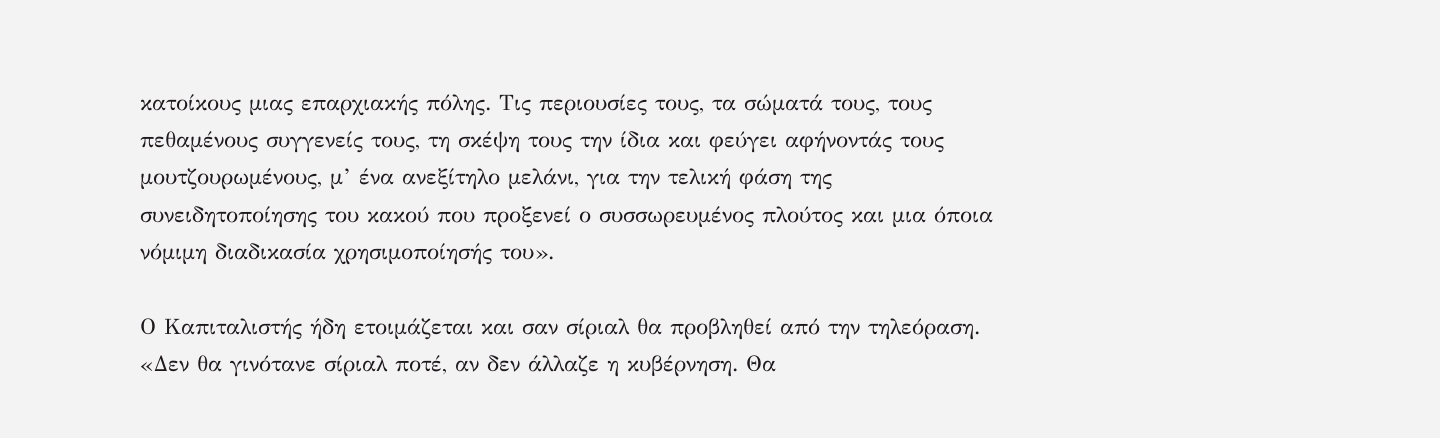κατοίκους μιας επαρχιακής πόλης. Τις περιουσίες τους, τα σώματά τους, τους πεθαμένους συγγενείς τους, τη σκέψη τους την ίδια και φεύγει αφήνοντάς τους μουτζουρωμένους, μ’ ένα ανεξίτηλο μελάνι, για την τελική φάση της συνειδητοποίησης του κακού που προξενεί ο συσσωρευμένος πλούτος και μια όποια νόμιμη διαδικασία χρησιμοποίησής του».

Ο Καπιταλιστής ήδη ετοιμάζεται και σαν σίριαλ θα προβληθεί από την τηλεόραση. «Δεν θα γινότανε σίριαλ ποτέ, αν δεν άλλαζε η κυβέρνηση. Θα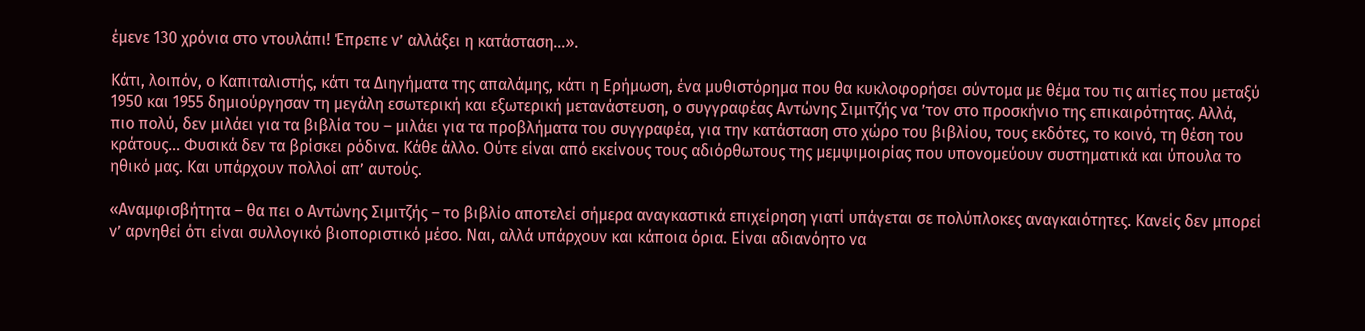έμενε 130 χρόνια στο ντουλάπι! Έπρεπε ν’ αλλάξει η κατάσταση…».

Κάτι, λοιπόν, ο Καπιταλιστής, κάτι τα Διηγήματα της απαλάμης, κάτι η Ερήμωση, ένα μυθιστόρημα που θα κυκλοφορήσει σύντομα με θέμα του τις αιτίες που μεταξύ 1950 και 1955 δημιούργησαν τη μεγάλη εσωτερική και εξωτερική μετανάστευση, ο συγγραφέας Αντώνης Σιμιτζής να ’τον στο προσκήνιο της επικαιρότητας. Αλλά, πιο πολύ, δεν μιλάει για τα βιβλία του – μιλάει για τα προβλήματα του συγγραφέα, για την κατάσταση στο χώρο του βιβλίου, τους εκδότες, το κοινό, τη θέση του κράτους… Φυσικά δεν τα βρίσκει ρόδινα. Κάθε άλλο. Ούτε είναι από εκείνους τους αδιόρθωτους της μεμψιμοιρίας που υπονομεύουν συστηματικά και ύπουλα το ηθικό μας. Και υπάρχουν πολλοί απ’ αυτούς.

«Αναμφισβήτητα – θα πει ο Αντώνης Σιμιτζής – το βιβλίο αποτελεί σήμερα αναγκαστικά επιχείρηση γιατί υπάγεται σε πολύπλοκες αναγκαιότητες. Κανείς δεν μπορεί ν’ αρνηθεί ότι είναι συλλογικό βιοποριστικό μέσο. Ναι, αλλά υπάρχουν και κάποια όρια. Είναι αδιανόητο να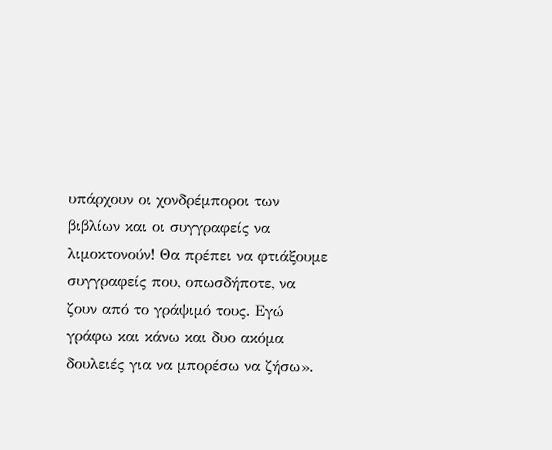υπάρχουν οι χονδρέμποροι των βιβλίων και οι συγγραφείς να λιμοκτονούν! Θα πρέπει να φτιάξουμε συγγραφείς που, οπωσδήποτε, να ζουν από το γράψιμό τους. Εγώ γράφω και κάνω και δυο ακόμα δουλειές για να μπορέσω να ζήσω».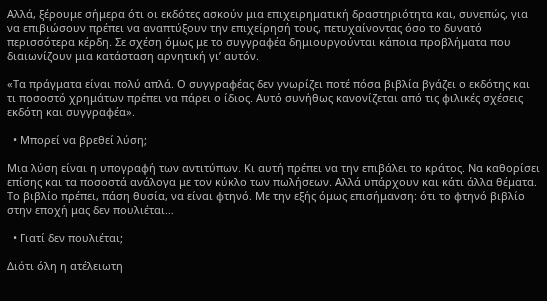Αλλά, ξέρουμε σήμερα ότι οι εκδότες ασκούν μια επιχειρηματική δραστηριότητα και, συνεπώς, για να επιβιώσουν πρέπει να αναπτύξουν την επιχείρησή τους, πετυχαίνοντας όσο το δυνατό περισσότερα κέρδη. Σε σχέση όμως με το συγγραφέα δημιουργούνται κάποια προβλήματα που διαιωνίζουν μια κατάσταση αρνητική γι’ αυτόν.

«Τα πράγματα είναι πολύ απλά. Ο συγγραφέας δεν γνωρίζει ποτέ πόσα βιβλία βγάζει ο εκδότης και τι ποσοστό χρημάτων πρέπει να πάρει ο ίδιος. Αυτό συνήθως κανονίζεται από τις φιλικές σχέσεις εκδότη και συγγραφέα».

  • Μπορεί να βρεθεί λύση;

Μια λύση είναι η υπογραφή των αντιτύπων. Κι αυτή πρέπει να την επιβάλει το κράτος. Να καθορίσει επίσης και τα ποσοστά ανάλογα με τον κύκλο των πωλήσεων. Αλλά υπάρχουν και κάτι άλλα θέματα. Το βιβλίο πρέπει, πάση θυσία, να είναι φτηνό. Με την εξής όμως επισήμανση: ότι το φτηνό βιβλίο στην εποχή μας δεν πουλιέται…

  • Γιατί δεν πουλιέται;

Διότι όλη η ατέλειωτη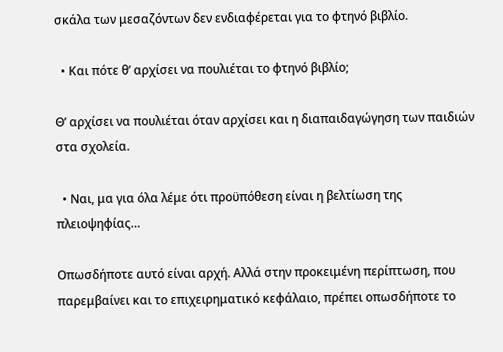σκάλα των μεσαζόντων δεν ενδιαφέρεται για το φτηνό βιβλίο.

  • Και πότε θ’ αρχίσει να πουλιέται το φτηνό βιβλίο;

Θ’ αρχίσει να πουλιέται όταν αρχίσει και η διαπαιδαγώγηση των παιδιών στα σχολεία.

  • Ναι, μα για όλα λέμε ότι προϋπόθεση είναι η βελτίωση της πλειοψηφίας…

Οπωσδήποτε αυτό είναι αρχή. Αλλά στην προκειμένη περίπτωση, που παρεμβαίνει και το επιχειρηματικό κεφάλαιο, πρέπει οπωσδήποτε το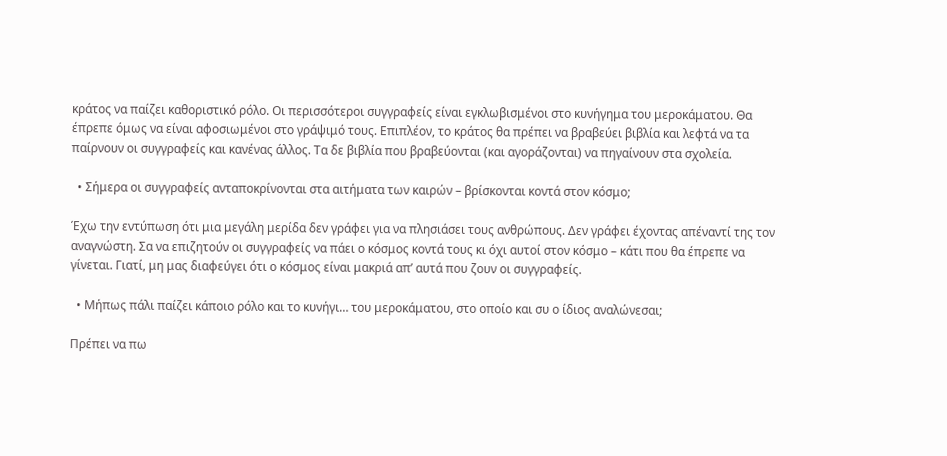κράτος να παίζει καθοριστικό ρόλο. Οι περισσότεροι συγγραφείς είναι εγκλωβισμένοι στο κυνήγημα του μεροκάματου. Θα έπρεπε όμως να είναι αφοσιωμένοι στο γράψιμό τους. Επιπλέον, το κράτος θα πρέπει να βραβεύει βιβλία και λεφτά να τα παίρνουν οι συγγραφείς και κανένας άλλος. Τα δε βιβλία που βραβεύονται (και αγοράζονται) να πηγαίνουν στα σχολεία.

  • Σήμερα οι συγγραφείς ανταποκρίνονται στα αιτήματα των καιρών – βρίσκονται κοντά στον κόσμο;

Έχω την εντύπωση ότι μια μεγάλη μερίδα δεν γράφει για να πλησιάσει τους ανθρώπους. Δεν γράφει έχοντας απέναντί της τον αναγνώστη. Σα να επιζητούν οι συγγραφείς να πάει ο κόσμος κοντά τους κι όχι αυτοί στον κόσμο – κάτι που θα έπρεπε να γίνεται. Γιατί, μη μας διαφεύγει ότι ο κόσμος είναι μακριά απ’ αυτά που ζουν οι συγγραφείς.

  • Μήπως πάλι παίζει κάποιο ρόλο και το κυνήγι… του μεροκάματου, στο οποίο και συ ο ίδιος αναλώνεσαι;

Πρέπει να πω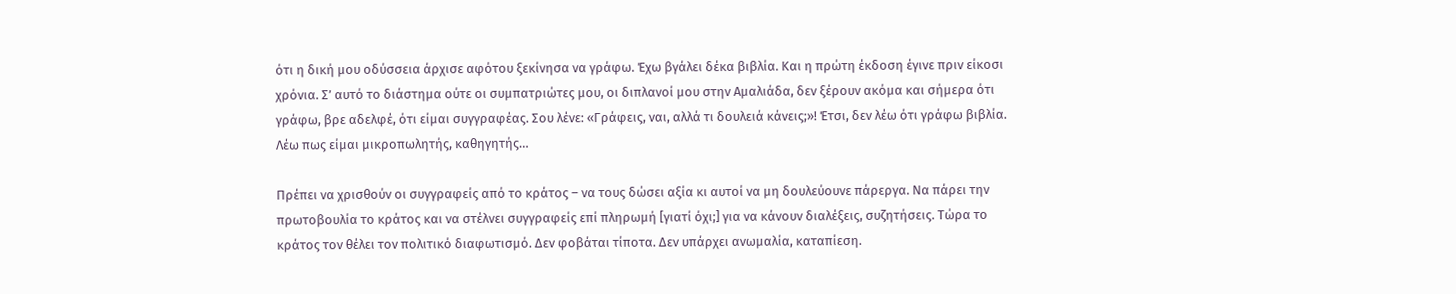ότι η δική μου οδύσσεια άρχισε αφότου ξεκίνησα να γράφω. Έχω βγάλει δέκα βιβλία. Και η πρώτη έκδοση έγινε πριν είκοσι χρόνια. Σ’ αυτό το διάστημα ούτε οι συμπατριώτες μου, οι διπλανοί μου στην Αμαλιάδα, δεν ξέρουν ακόμα και σήμερα ότι γράφω, βρε αδελφέ, ότι είμαι συγγραφέας. Σου λένε: «Γράφεις, ναι, αλλά τι δουλειά κάνεις;»! Έτσι, δεν λέω ότι γράφω βιβλία. Λέω πως είμαι μικροπωλητής, καθηγητής…

Πρέπει να χρισθούν οι συγγραφείς από το κράτος – να τους δώσει αξία κι αυτοί να μη δουλεύουνε πάρεργα. Να πάρει την πρωτοβουλία το κράτος και να στέλνει συγγραφείς επί πληρωμή [γιατί όχι;] για να κάνουν διαλέξεις, συζητήσεις. Τώρα το κράτος τον θέλει τον πολιτικό διαφωτισμό. Δεν φοβάται τίποτα. Δεν υπάρχει ανωμαλία, καταπίεση.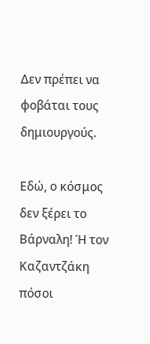Δεν πρέπει να φοβάται τους δημιουργούς.

Εδώ, ο κόσμος δεν ξέρει το Βάρναλη! Ή τον Καζαντζάκη πόσοι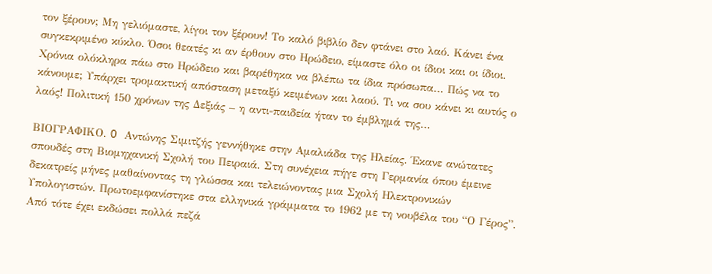τον ξέρουν; Μη γελιόμαστε, λίγοι τον ξέρουν! Το καλό βιβλίο δεν φτάνει στο λαό. Κάνει ένα συγκεκριμένο κύκλο. Όσοι θεατές κι αν έρθουν στο Ηρώδειο, είμαστε όλο οι ίδιοι και οι ίδιοι. Χρόνια ολόκληρα πάω στο Ηρώδειο και βαρέθηκα να βλέπω τα ίδια πρόσωπα… Πώς να το κάνουμε; Υπάρχει τρομακτική απόσταση μεταξύ κειμένων και λαού. Τι να σου κάνει κι αυτός ο λαός! Πολιτική 150 χρόνων της Δεξιάς – η αντι-παιδεία ήταν το έμβλημά της…

ΒΙΟΓΡΑΦΙΚΟ. O Αντώνης Σιμιτζής γεννήθηκε στην Αμαλιάδα της Ηλείας. Έκανε ανώτατες σπουδές στη Βιομηχανική Σχολή του Πειραιά. Στη συνέχεια πήγε στη Γερμανία όπου έμεινε δεκατρείς μήνες μαθαίνοντας τη γλώσσα και τελειώνοντας μια Σχολή Ηλεκτρονικών Υπολογιστών. Πρωτοεμφανίστηκε στα ελληνικά γράμματα το 1962 με τη νουβέλα του “Ο Γέρος”. Από τότε έχει εκδώσει πολλά πεζά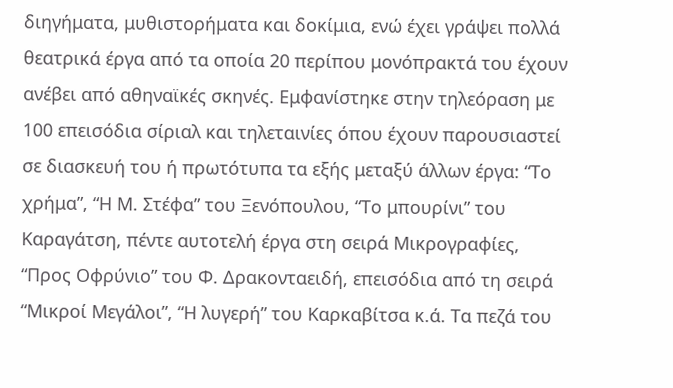διηγήματα, μυθιστορήματα και δοκίμια, ενώ έχει γράψει πολλά θεατρικά έργα από τα οποία 20 περίπου μονόπρακτά του έχουν ανέβει από αθηναϊκές σκηνές. Εμφανίστηκε στην τηλεόραση με 100 επεισόδια σίριαλ και τηλεταινίες όπου έχουν παρουσιαστεί σε διασκευή του ή πρωτότυπα τα εξής μεταξύ άλλων έργα: “Το χρήμα”, “Η Μ. Στέφα” του Ξενόπουλου, “Το μπουρίνι” του Καραγάτση, πέντε αυτοτελή έργα στη σειρά Μικρογραφίες, “Προς Οφρύνιο” του Φ. Δρακονταειδή, επεισόδια από τη σειρά “Μικροί Μεγάλοι”, “Η λυγερή” του Καρκαβίτσα κ.ά. Τα πεζά του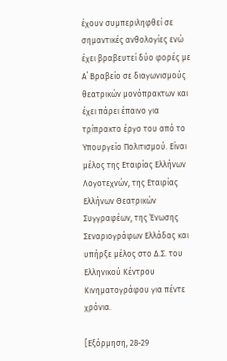έχουν συμπεριληφθεί σε σημαντικές ανθολογίες ενώ έχει βραβευτεί δύο φορές με Α΄ Βραβείο σε διαγωνισμούς θεατρικών μονόπρακτων και έχει πάρει έπαινο για τρίπρακτο έργο του από το Υπουργείο Πολιτισμού. Είναι μέλος της Εταιρίας Ελλήνων Λογοτεχνών, της Εταιρίας Ελλήνων Θεατρικών Συγγραφέων, της Ένωσης Σεναριογράφων Ελλάδας και υπήρξε μέλος στο Δ.Σ. του Ελληνικού Κέντρου Κινηματογράφου για πέντε χρόνια.

[Εξόρμηση, 28-29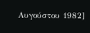Αυγούστου 1982]